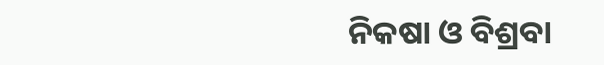ନିକଷା ଓ ବିଶ୍ରବା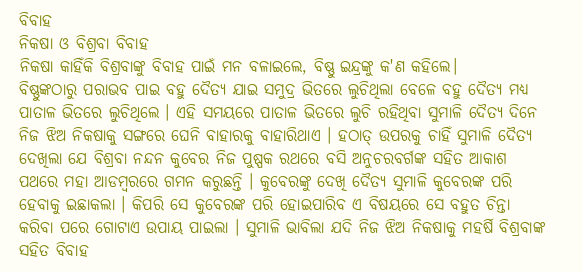ବିବାହ
ନିକଷା ଓ ବିଶ୍ରବା ବିବାହ
ନିକଷା କାହିଁକି ବିଶ୍ରବାଙ୍କୁ ବିବାହ ପାଇଁ ମନ ବଳାଇଲେ, ବିଷ୍ଣୁ ଇନ୍ଦ୍ରଙ୍କୁ କ'ଣ କହିଲେ।
ବିଷ୍ଣୁଙ୍କଠାରୁ ପରାଭବ ପାଇ ବହୁ ଦୈତ୍ଯ ଯାଇ ସମୁଦ୍ର ଭିତରେ ଲୁଚିଥିଲା ବେଳେ ବହୁ ଦୈତ୍ଯ ମଧ୍ଯ ପାତାଳ ଭିତରେ ଲୁଚିଥିଲେ । ଏହି ସମୟରେ ପାତାଳ ଭିତରେ ଲୁଚି ରହିଥିବା ସୁମାଳି ଦୈତ୍ଯ ଦିନେ ନିଜ ଝିଅ ନିକଷାକୁ ସଙ୍ଗରେ ଘେନି ବାହାରକୁ ବାହାରିଥାଏ । ହଠାତ୍ ଉପରକୁ ଚାହିଁ ସୁମାଳି ଦୈତ୍ଯ ଦେଖିଲା ଯେ ବିଶ୍ରବା ନନ୍ଦନ କୁବେର ନିଜ ପୁଷ୍ପକ ରଥରେ ବସି ଅନୁଚରବର୍ଗଙ୍କ ସହିତ ଆକାଶ ପଥରେ ମହା ଆଡମ୍ବରରେ ଗମନ କରୁଛନ୍ତି । କୁବେରଙ୍କୁ ଦେଖି ଦୈତ୍ଯ ସୁମାଳି କୁବେରଙ୍କ ପରି ହେବାକୁ ଇଛାକଲା । କିପରି ସେ କୁବେରଙ୍କ ପରି ହୋଇପାରିବ ଏ ବିଷୟରେ ସେ ବହୁତ ଚିନ୍ତା କରିବା ପରେ ଗୋଟାଏ ଉପାୟ ପାଇଲା । ସୁମାଳି ଭାବିଲା ଯଦି ନିଜ ଝିଅ ନିକଷାକୁ ମହର୍ଷି ବିଶ୍ରବାଙ୍କ ସହିତ ବିବାହ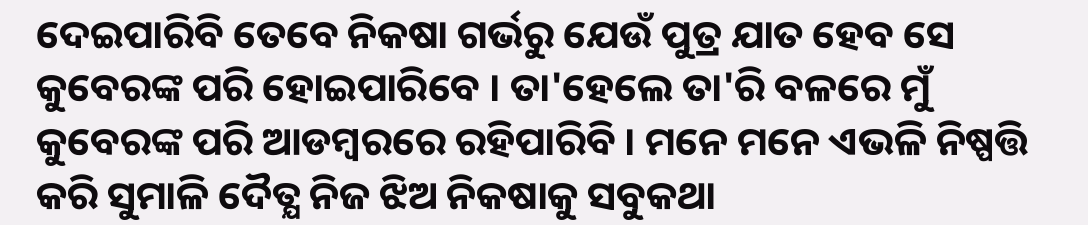ଦେଇପାରିବି ତେବେ ନିକଷା ଗର୍ଭରୁ ଯେଉଁ ପୁତ୍ର ଯାତ ହେବ ସେ କୁବେରଙ୍କ ପରି ହୋଇପାରିବେ । ତା'ହେଲେ ତା'ରି ବଳରେ ମୁଁ କୁବେରଙ୍କ ପରି ଆଡମ୍ବରରେ ରହିପାରିବି । ମନେ ମନେ ଏଭଳି ନିଷ୍ପତ୍ତି କରି ସୁମାଳି ଦୈତ୍ଯ ନିଜ ଝିଅ ନିକଷାକୁ ସବୁକଥା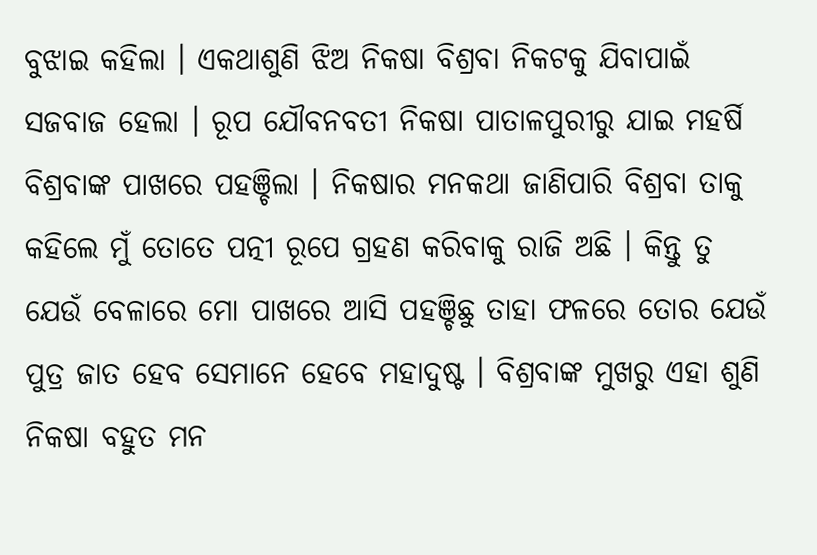ବୁଝାଇ କହିଲା । ଏକଥାଶୁଣି ଝିଅ ନିକଷା ବିଶ୍ରବା ନିକଟକୁ ଯିବାପାଇଁ ସଜବାଜ ହେଲା । ରୂପ ଯୌବନବତୀ ନିକଷା ପାତାଳପୁରୀରୁ ଯାଇ ମହର୍ଷି ବିଶ୍ରବାଙ୍କ ପାଖରେ ପହଞ୍ଚିଲା । ନିକଷାର ମନକଥା ଜାଣିପାରି ବିଶ୍ରବା ତାକୁ କହିଲେ ମୁଁ ତୋତେ ପତ୍ନୀ ରୂପେ ଗ୍ରହଣ କରିବାକୁ ରାଜି ଅଛି । କିନ୍ତୁ ତୁ ଯେଉଁ ବେଳାରେ ମୋ ପାଖରେ ଆସି ପହଞ୍ଚିଛୁ ତାହା ଫଳରେ ତୋର ଯେଉଁ ପୁତ୍ର ଜାତ ହେବ ସେମାନେ ହେବେ ମହାଦୁଷ୍ଟ । ବିଶ୍ରବାଙ୍କ ମୁଖରୁ ଏହା ଶୁଣି ନିକଷା ବହୁତ ମନ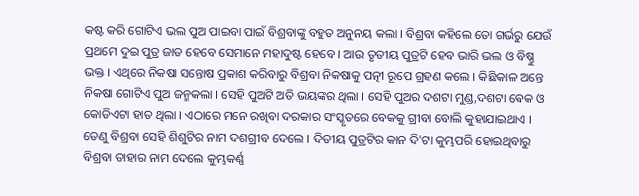କଷ୍ଟ କରି ଗୋଟିଏ ଭଲ ପୁଅ ପାଇବା ପାଇଁ ବିଶ୍ରବାଙ୍କୁ ବହୁତ ଅନୁନୟ କଲା । ବିଶ୍ରବା କହିଲେ ତୋ ଗର୍ଭରୁ ଯେଉଁ ପ୍ରଥମେ ଦୁଇ ପୁତ୍ର ଜାତ ହେବେ ସେମାନେ ମହାଦୁଷ୍ଟ ହେବେ । ଆଉ ତୃତୀୟ ପୁତ୍ରଟି ହେବ ଭାରି ଭଲ ଓ ବିଷ୍ଣୁ ଭକ୍ତ । ଏଥିରେ ନିକଷା ସନ୍ତୋଷ ପ୍ରକାଶ କରିବାରୁ ବିଶ୍ରବା ନିକଷାକୁ ପତ୍ନୀ ରୂପେ ଗ୍ରହଣ କଲେ । କିଛିକାଳ ଅନ୍ତେ ନିକଷା ଗୋଟିଏ ପୁଅ ଜନ୍ମକଲା । ସେହି ପୁଅଟି ଅତି ଭୟଙ୍କର ଥିଲା । ସେହି ପୁଅର ଦଶଟା ମୁଣ୍ଡ,ଦଶଟା ଵେକ ଓ କୋଡିଏଟା ହାତ ଥିଲା । ଏଠାରେ ମନେ ରଖିବା ଦରକାର ସଂସ୍କୃତରେ ବେକକୁ ଗ୍ରୀବା ବୋଲି କୁହାଯାଇଥାଏ । ତେଣୁ ବିଶ୍ରବା ସେହି ଶିଶୁଟିର ନାମ ଦଶଗ୍ରୀବ ଦେଲେ । ଦିତୀୟ ପୁତ୍ରଟିର କାନ ଦି'ଟା କୁମ୍ଭପରି ହୋଇଥିବାରୁ ବିଶ୍ରବା ତାହାର ନାମ ଦେଲେ କୁମ୍ଭକର୍ଣ୍ଣ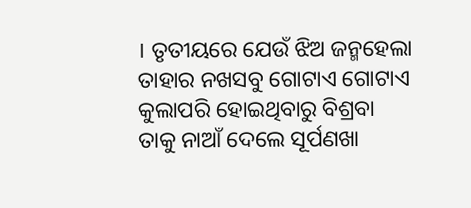। ତୃତୀୟରେ ଯେଉଁ ଝିଅ ଜନ୍ମହେଲା ତାହାର ନଖସବୁ ଗୋଟାଏ ଗୋଟାଏ କୁଲାପରି ହୋଇଥିବାରୁ ବିଶ୍ରବା ତାକୁ ନାଆଁ ଦେଲେ ସୂର୍ପଣଖା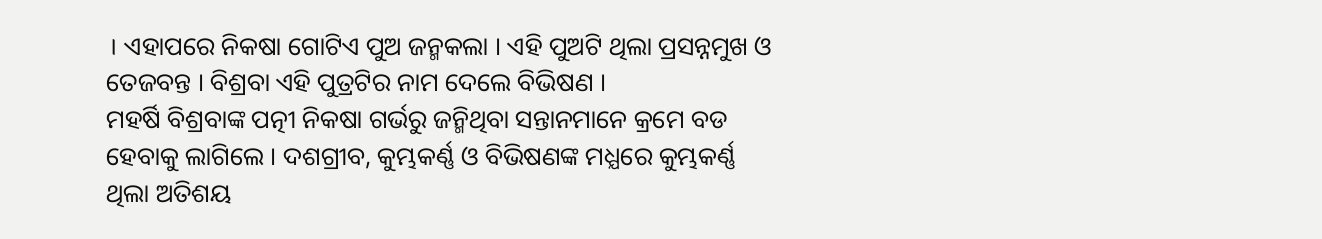। ଏହାପରେ ନିକଷା ଗୋଟିଏ ପୁଅ ଜନ୍ମକଲା । ଏହି ପୁଅଟି ଥିଲା ପ୍ରସନ୍ନମୁଖ ଓ ତେଜବନ୍ତ । ବିଶ୍ରବା ଏହି ପୁତ୍ରଟିର ନାମ ଦେଲେ ବିଭିଷଣ ।
ମହର୍ଷି ବିଶ୍ରବାଙ୍କ ପତ୍ନୀ ନିକଷା ଗର୍ଭରୁ ଜନ୍ମିଥିବା ସନ୍ତାନମାନେ କ୍ରମେ ବଡ ହେବାକୁ ଲାଗିଲେ । ଦଶଗ୍ରୀବ, କୁମ୍ଭକର୍ଣ୍ଣ ଓ ବିଭିଷଣଙ୍କ ମଧ୍ଯରେ କୁମ୍ଭକର୍ଣ୍ଣ ଥିଲା ଅତିଶୟ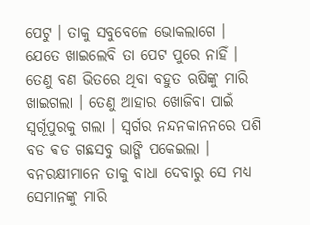ପେଟୁ । ତାକୁ ସବୁବେଳେ ଭୋକଲାଗେ । ଯେତେ ଖାଇଲେବି ତା ପେଟ ପୁରେ ନାହିଁ । ତେଣୁ ବଣ ଭିତରେ ଥିବା ବହୁତ ଋଷିଙ୍କୁ ମାରି ଖାଇଗଲା । ତେଣୁ ଆହାର ଖୋଜିବା ପାଇଁ ସ୍ବର୍ଗୂପୁରକୁ ଗଲା । ସ୍ବର୍ଗର ନନ୍ଦନକାନନରେ ପଶି ବଡ ଵଡ ଗଛସବୁ ଭାଙ୍ଗି ପକେଇଲା । ବନରକ୍ଷୀମାନେ ତାକୁ ବାଧା ଦେବାରୁ ସେ ମଧ୍ଯ ସେମାନଙ୍କୁ ମାରି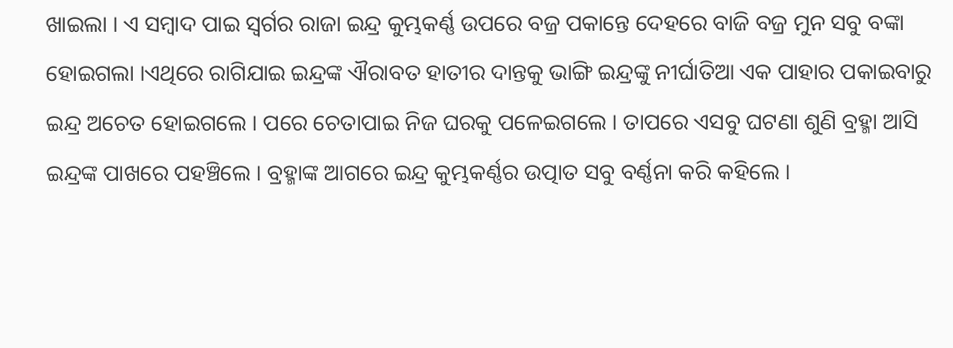ଖାଇଲା । ଏ ସମ୍ବାଦ ପାଇ ସ୍ବର୍ଗର ରାଜା ଇନ୍ଦ୍ର କୁମ୍ଭକର୍ଣ୍ଣ ଉପରେ ବଜ୍ର ପକାନ୍ତେ ଦେହରେ ବାଜି ବଜ୍ର ମୁନ ସବୁ ବଙ୍କା ହୋଇଗଲା ।ଏଥିରେ ରାଗିଯାଇ ଇନ୍ଦ୍ରଙ୍କ ଐରାବତ ହାତୀର ଦାନ୍ତକୁ ଭାଙ୍ଗି ଇନ୍ଦ୍ରଙ୍କୁ ନୀର୍ଘାତିଆ ଏକ ପାହାର ପକାଇବାରୁ ଇନ୍ଦ୍ର ଅଚେତ ହୋଇଗଲେ । ପରେ ଚେତାପାଇ ନିଜ ଘରକୁ ପଳେଇଗଲେ । ତାପରେ ଏସବୁ ଘଟଣା ଶୁଣି ବ୍ରହ୍ମା ଆସି ଇନ୍ଦ୍ରଙ୍କ ପାଖରେ ପହଞ୍ଚିଲେ । ବ୍ରହ୍ମାଙ୍କ ଆଗରେ ଇନ୍ଦ୍ର କୁମ୍ଭକର୍ଣ୍ଣର ଉତ୍ପାତ ସବୁ ବର୍ଣ୍ଣନା କରି କହିଲେ ।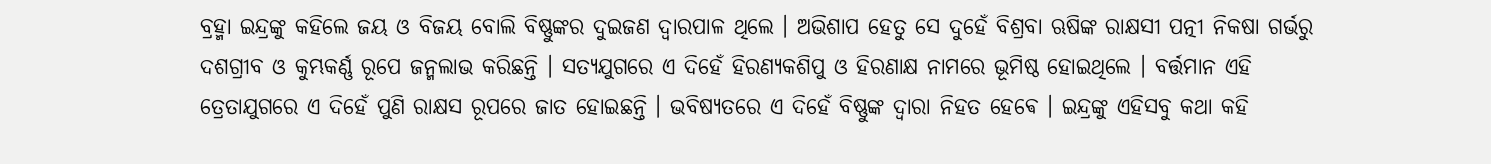ବ୍ରହ୍ମା ଇନ୍ଦ୍ରଙ୍କୁ କହିଲେ ଜୟ ଓ ବିଜୟ ବୋଲି ବିଷ୍ଣୁଙ୍କର ଦୁଇଜଣ ଦ୍ବାରପାଳ ଥିଲେ । ଅଭିଶାପ ହେତୁ ସେ ଦୁହେଁ ବିଶ୍ରବା ଋଷିଙ୍କ ରାକ୍ଷସୀ ପତ୍ନୀ ନିକଷା ଗର୍ଭରୁ ଦଶଗ୍ରୀବ ଓ କୁମ୍ଭକର୍ଣ୍ଣ ରୂପେ ଜନ୍ମଲାଭ କରିଛନ୍ତି । ସତ୍ଯଯୁଗରେ ଏ ଦିହେଁ ହିରଣ୍ଯକଶିପୁ ଓ ହିରଣାକ୍ଷ ନାମରେ ଭୂମିଷ୍ଠ ହୋଇଥିଲେ । ବର୍ତ୍ତମାନ ଏହି ତ୍ରେତାଯୁଗରେ ଏ ଦିହେଁ ପୁଣି ରାକ୍ଷସ ରୂପରେ ଜାତ ହୋଇଛନ୍ତି । ଭବିଷ୍ୟତରେ ଏ ଦିହେଁ ବିଷ୍ଣୁଙ୍କ ଦ୍ବାରା ନିହତ ହେଵେ । ଇନ୍ଦ୍ରଙ୍କୁ ଏହିସବୁ କଥା କହି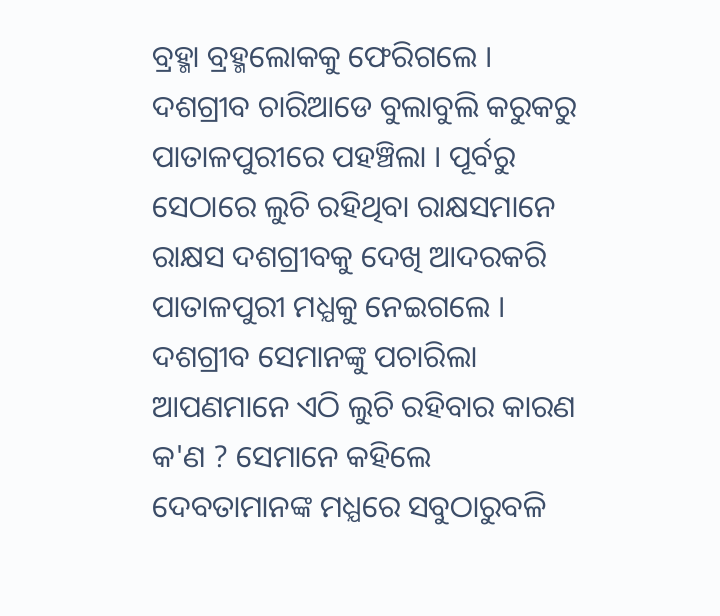ବ୍ରହ୍ମା ବ୍ରହ୍ମଲୋକକୁ ଫେରିଗଲେ । ଦଶଗ୍ରୀବ ଚାରିଆଡେ ବୁଲାବୁଲି କରୁକରୁ ପାତାଳପୁରୀରେ ପହଞ୍ଚିଲା । ପୂର୍ବରୁ ସେଠାରେ ଲୁଚି ରହିଥିବା ରାକ୍ଷସମାନେ ରାକ୍ଷସ ଦଶଗ୍ରୀବକୁ ଦେଖି ଆଦରକରି ପାତାଳପୁରୀ ମଧ୍ଯକୁ ନେଇଗଲେ । ଦଶଗ୍ରୀବ ସେମାନଙ୍କୁ ପଚାରିଲା ଆପଣମାନେ ଏଠି ଲୁଚି ରହିବାର କାରଣ କ'ଣ ? ସେମାନେ କହିଲେ ଦେବତାମାନଙ୍କ ମଧ୍ଯରେ ସବୁଠାରୁବଳି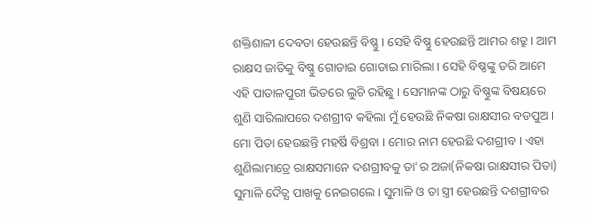ଶକ୍ତିଶାଳୀ ଦେବତା ହେଉଛନ୍ତି ବିଷ୍ଣୁ । ସେହି ବିଷ୍ଣୁ ହେଉଛନ୍ତି ଆମର ଶତ୍ରୁ । ଆମ ରାକ୍ଷସ ଜାତିକୁ ବିଷ୍ଣୁ ଗୋଡାଇ ଗୋଡାଇ ମାରିଲା । ସେହି ବିଷ୍ଣଙ୍କୁ ଡରି ଆମେ ଏହି ପାତାଳପୁରୀ ଭିତରେ ଲୁଚି ରହିଛୁ । ସେମାନଙ୍କ ଠାରୁ ବିଷ୍ଣୁଙ୍କ ବିଷୟରେ ଶୁଣି ସାରିଲାପରେ ଦଶଗ୍ରୀବ କହିଲା ମୁଁ ହେଉଛି ନିକଷା ରାକ୍ଷସୀର ବଡପୁଅ । ମୋ ପିତା ହେଉଛନ୍ତି ମହର୍ଷି ବିଶ୍ରବା । ମୋର ନାମ ହେଉଛି ଦଶଗ୍ରୀବ । ଏହା ଶୁଣିଲାମାତ୍ରେ ରାକ୍ଷସମାନେ ଦଶଗ୍ରୀବକୁ ତା'ର ଅଜା(ନିକଷା ରାକ୍ଷସୀର ପିତା) ସୁମାଳି ଦୈତ୍ଯ ପାଖକୁ ନେଇଗଲେ । ସୁମାଳି ଓ ତା ସ୍ତ୍ରୀ ହେଉଛନ୍ତି ଦଶଗ୍ରୀବର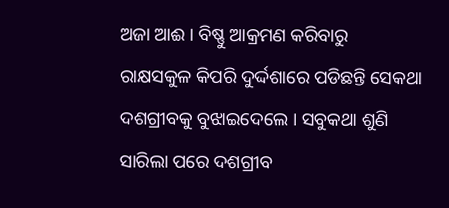ଅଜା ଆଈ । ବିଷ୍ଣୁ ଆକ୍ରମଣ କରିବାରୁ ରାକ୍ଷସକୁଳ କିପରି ଦୁର୍ଦ୍ଦଶାରେ ପଡିଛନ୍ତି ସେକଥା ଦଶଗ୍ରୀବକୁ ବୁଝାଇଦେଲେ । ସବୁକଥା ଶୁଣି ସାରିଲା ପରେ ଦଶଗ୍ରୀବ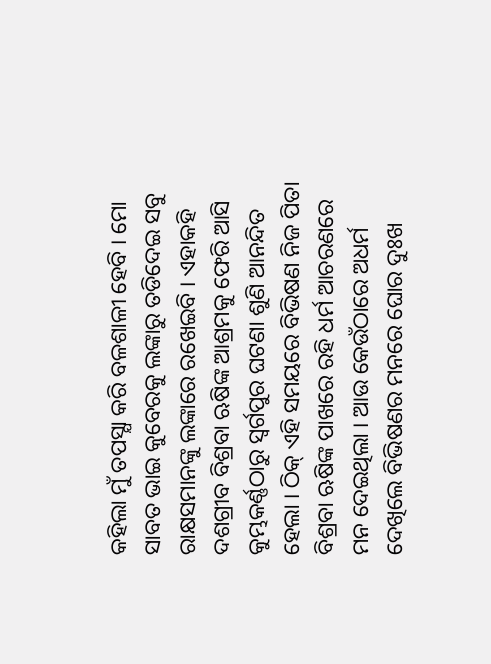କହିଲା ମୁଁ ତପସ୍ଯା କରି ବଳଶାଳୀ ହେବି । ମୋ ସାବତ ଭାଇ କୁବେରକୁ ଲଙ୍କାରୁ ତଡିଦେଇ ସବୁ ରାକ୍ଷସମାନଙ୍କୁ ଲଙ୍କାରେ ରଖେଇବି । ଏହାକହି ଦଶଗ୍ରୀବ ବିଶ୍ରବା ଋଷିଙ୍କ ଆଶ୍ରମକୁ ଫେରି ଆସି କୁମ୍ଭକର୍ଣ୍ଣଠାରୁ ସ୍ବର୍ଗପୁର ଘଟଣା ଶୁଣି ଆନନ୍ଦିତ ହେଲା । ଠିକ୍ ଏହି ସମୟରେ ବିଭିଷଣ ନିଜ ପିତା ବିଶ୍ରବା ଋଷିଙ୍କ ପାଖରେ ରହି ଧର୍ମ ଆଚରଣରେ ମନ ଦେଇଥିଲା । ଆଉ କେଉଁଠାରେ ଅଧର୍ମ ଦେଖିଲେ ବିଭିଷଣର ମନରେ ଘୋର ଦୁଃଖ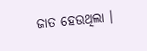ଜାତ ହେଉଥିଲା ।